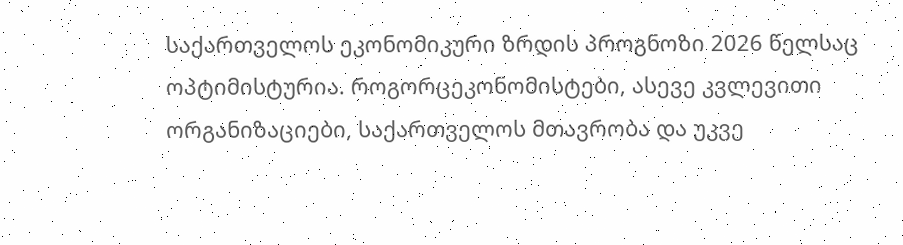საქართველოს ეკონომიკური ზრდის პროგნოზი 2026 წელსაც ოპტიმისტურია. როგორცეკონომისტები, ასევე კვლევითი ორგანიზაციები, საქართველოს მთავრობა და უკვე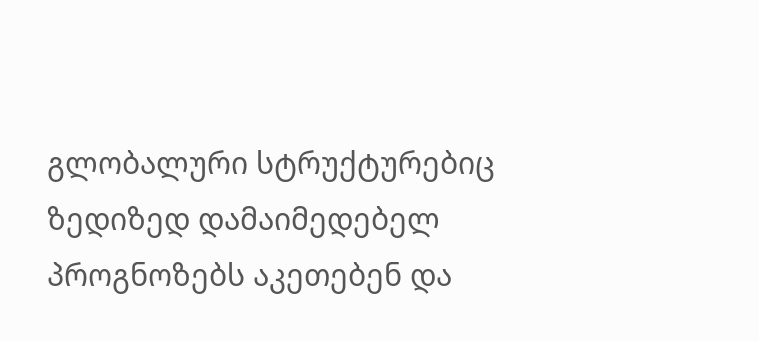გლობალური სტრუქტურებიც ზედიზედ დამაიმედებელ პროგნოზებს აკეთებენ და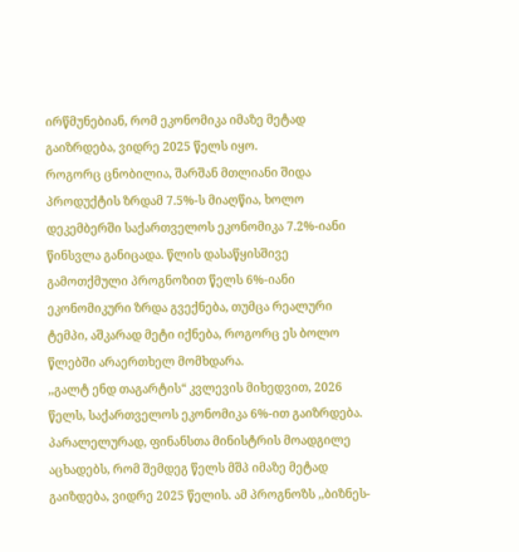ირწმუნებიან, რომ ეკონომიკა იმაზე მეტად გაიზრდება, ვიდრე 2025 წელს იყო.
როგორც ცნობილია, შარშან მთლიანი შიდა პროდუქტის ზრდამ 7.5%-ს მიაღწია, ხოლო დეკემბერში საქართველოს ეკონომიკა 7.2%-იანი წინსვლა განიცადა. წლის დასაწყისშივე გამოთქმული პროგნოზით წელს 6%-იანი ეკონომიკური ზრდა გვექნება, თუმცა რეალური ტემპი, აშკარად მეტი იქნება, როგორც ეს ბოლო წლებში არაერთხელ მომხდარა.
,,გალტ ენდ თაგარტის“ კვლევის მიხედვით, 2026 წელს, საქართველოს ეკონომიკა 6%-ით გაიზრდება. პარალელურად, ფინანსთა მინისტრის მოადგილე აცხადებს, რომ შემდეგ წელს მშპ იმაზე მეტად გაიზდება, ვიდრე 2025 წელის. ამ პროგნოზს ,,ბიზნეს-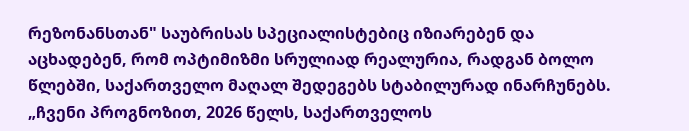რეზონანსთან" საუბრისას სპეციალისტებიც იზიარებენ და აცხადებენ, რომ ოპტიმიზმი სრულიად რეალურია, რადგან ბოლო წლებში, საქართველო მაღალ შედეგებს სტაბილურად ინარჩუნებს.
„ჩვენი პროგნოზით, 2026 წელს, საქართველოს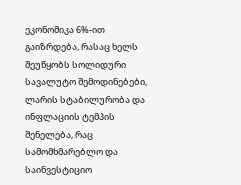ეკონომიკა 6%-ით გაიზრდება, რასაც ხელს შეუწყობს სოლიდური სავალუტო შემოდინებები, ლარის სტაბილურობა და ინფლაციის ტემპის შენელება, რაც სამომხმარებლო და საინვესტიციო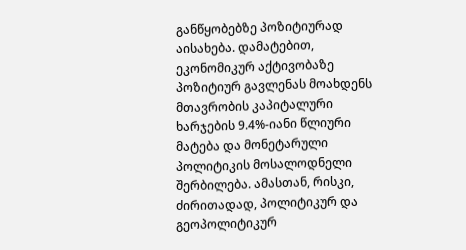განწყობებზე პოზიტიურად აისახება. დამატებით, ეკონომიკურ აქტივობაზე პოზიტიურ გავლენას მოახდენს მთავრობის კაპიტალური ხარჯების 9.4%-იანი წლიური მატება და მონეტარული პოლიტიკის მოსალოდნელი შერბილება. ამასთან, რისკი, ძირითადად, პოლიტიკურ და გეოპოლიტიკურ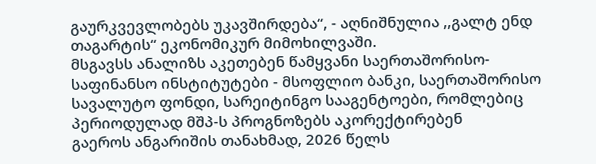გაურკვევლობებს უკავშირდება“, - აღნიშნულია ,,გალტ ენდ თაგარტის“ ეკონომიკურ მიმოხილვაში.
მსგავსს ანალიზს აკეთებენ წამყვანი საერთაშორისო-საფინანსო ინსტიტუტები - მსოფლიო ბანკი, საერთაშორისო სავალუტო ფონდი, სარეიტინგო სააგენტოები, რომლებიც პერიოდულად მშპ-ს პროგნოზებს აკორექტირებენ
გაეროს ანგარიშის თანახმად, 2026 წელს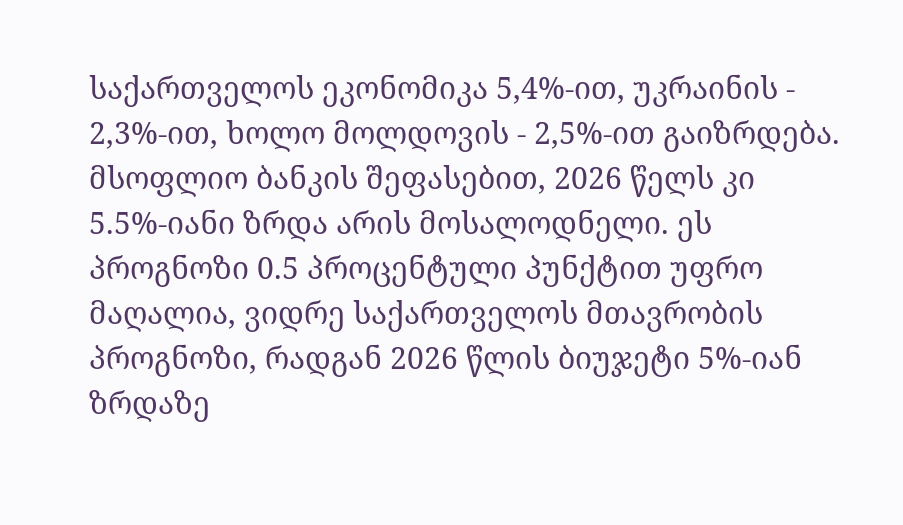საქართველოს ეკონომიკა 5,4%-ით, უკრაინის - 2,3%-ით, ხოლო მოლდოვის - 2,5%-ით გაიზრდება.
მსოფლიო ბანკის შეფასებით, 2026 წელს კი 5.5%-იანი ზრდა არის მოსალოდნელი. ეს პროგნოზი 0.5 პროცენტული პუნქტით უფრო მაღალია, ვიდრე საქართველოს მთავრობის პროგნოზი, რადგან 2026 წლის ბიუჯეტი 5%-იან ზრდაზე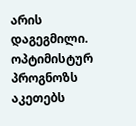არის დაგეგმილი.
ოპტიმისტურ პროგნოზს აკეთებს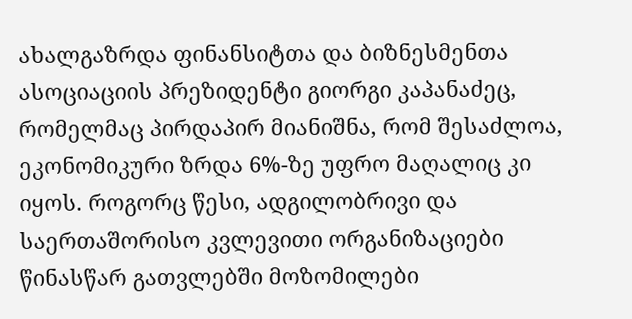ახალგაზრდა ფინანსიტთა და ბიზნესმენთა ასოციაციის პრეზიდენტი გიორგი კაპანაძეც, რომელმაც პირდაპირ მიანიშნა, რომ შესაძლოა, ეკონომიკური ზრდა 6%-ზე უფრო მაღალიც კი იყოს. როგორც წესი, ადგილობრივი და საერთაშორისო კვლევითი ორგანიზაციები წინასწარ გათვლებში მოზომილები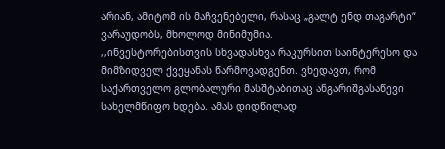არიან, ამიტომ ის მაჩვენებელი, რასაც „გალტ ენდ თაგარტი“ ვარაუდობს, მხოლოდ მინიმუმია.
,,ინვესტორებისთვის სხვადასხვა რაკურსით საინტერესო და მიმზიდველ ქვეყანას წარმოვადგენთ. ვხედავთ, რომ საქართველო გლობალური მასშტაბითაც ანგარიშგასაწევი სახელმწიფო ხდება. ამას დიდწილად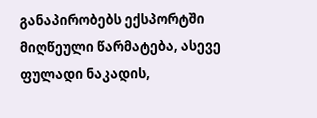განაპირობებს ექსპორტში მიღწეული წარმატება, ასევე ფულადი ნაკადის,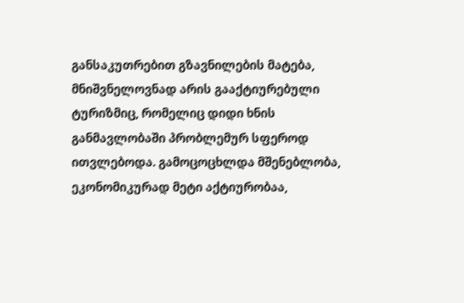განსაკუთრებით გზავნილების მატება, მნიშვნელოვნად არის გააქტიურებული ტურიზმიც, რომელიც დიდი ხნის განმავლობაში პრობლემურ სფეროდ ითვლებოდა. გამოცოცხლდა მშენებლობა, ეკონომიკურად მეტი აქტიურობაა,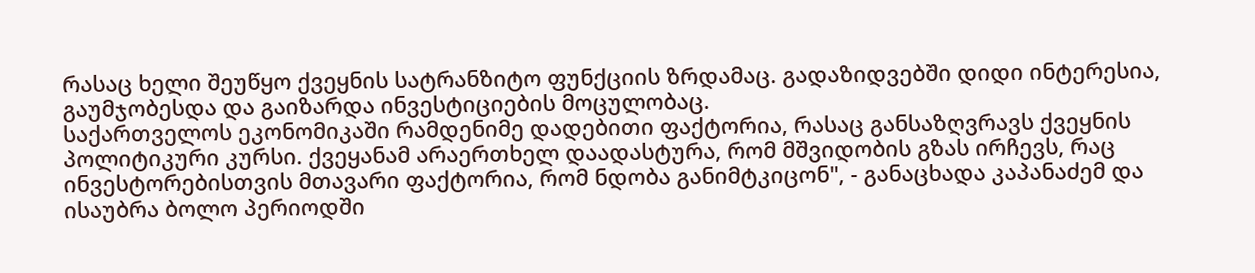რასაც ხელი შეუწყო ქვეყნის სატრანზიტო ფუნქციის ზრდამაც. გადაზიდვებში დიდი ინტერესია, გაუმჯობესდა და გაიზარდა ინვესტიციების მოცულობაც.
საქართველოს ეკონომიკაში რამდენიმე დადებითი ფაქტორია, რასაც განსაზღვრავს ქვეყნის პოლიტიკური კურსი. ქვეყანამ არაერთხელ დაადასტურა, რომ მშვიდობის გზას ირჩევს, რაც ინვესტორებისთვის მთავარი ფაქტორია, რომ ნდობა განიმტკიცონ", - განაცხადა კაპანაძემ და ისაუბრა ბოლო პერიოდში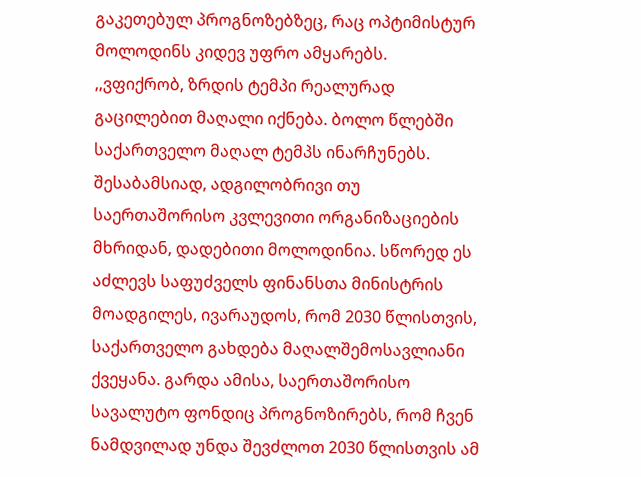გაკეთებულ პროგნოზებზეც, რაც ოპტიმისტურ მოლოდინს კიდევ უფრო ამყარებს.
,,ვფიქრობ, ზრდის ტემპი რეალურად გაცილებით მაღალი იქნება. ბოლო წლებში საქართველო მაღალ ტემპს ინარჩუნებს. შესაბამსიად, ადგილობრივი თუ საერთაშორისო კვლევითი ორგანიზაციების მხრიდან, დადებითი მოლოდინია. სწორედ ეს აძლევს საფუძველს ფინანსთა მინისტრის მოადგილეს, ივარაუდოს, რომ 2030 წლისთვის, საქართველო გახდება მაღალშემოსავლიანი ქვეყანა. გარდა ამისა, საერთაშორისო სავალუტო ფონდიც პროგნოზირებს, რომ ჩვენ ნამდვილად უნდა შევძლოთ 2030 წლისთვის ამ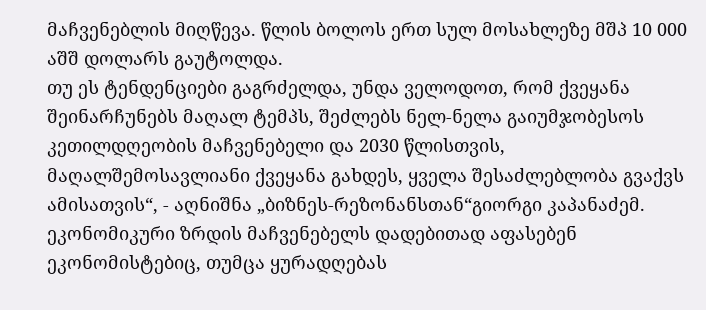მაჩვენებლის მიღწევა. წლის ბოლოს ერთ სულ მოსახლეზე მშპ 10 000 აშშ დოლარს გაუტოლდა.
თუ ეს ტენდენციები გაგრძელდა, უნდა ველოდოთ, რომ ქვეყანა შეინარჩუნებს მაღალ ტემპს, შეძლებს ნელ-ნელა გაიუმჯობესოს კეთილდღეობის მაჩვენებელი და 2030 წლისთვის, მაღალშემოსავლიანი ქვეყანა გახდეს, ყველა შესაძლებლობა გვაქვს ამისათვის“, - აღნიშნა „ბიზნეს-რეზონანსთან“გიორგი კაპანაძემ.
ეკონომიკური ზრდის მაჩვენებელს დადებითად აფასებენ ეკონომისტებიც, თუმცა ყურადღებას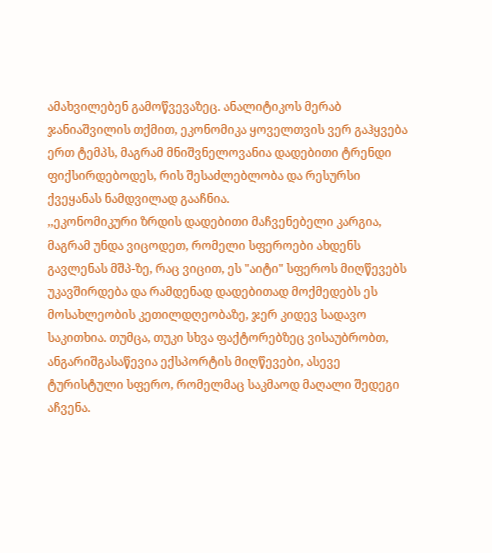ამახვილებენ გამოწვევაზეც. ანალიტიკოს მერაბ ჯანიაშვილის თქმით, ეკონომიკა ყოველთვის ვერ გაჰყვება ერთ ტემპს, მაგრამ მნიშვნელოვანია დადებითი ტრენდი ფიქსირდებოდეს, რის შესაძლებლობა და რესურსი ქვეყანას ნამდვილად გააჩნია.
,,ეკონომიკური ზრდის დადებითი მაჩვენებელი კარგია, მაგრამ უნდა ვიცოდეთ, რომელი სფეროები ახდენს გავლენას მშპ-ზე, რაც ვიცით, ეს "აიტი" სფეროს მიღწევებს უკავშირდება და რამდენად დადებითად მოქმედებს ეს მოსახლეობის კეთილდღეობაზე, ჯერ კიდევ სადავო საკითხია. თუმცა, თუკი სხვა ფაქტორებზეც ვისაუბრობთ, ანგარიშგასაწევია ექსპორტის მიღწევები, ასევე ტურისტული სფერო, რომელმაც საკმაოდ მაღალი შედეგი აჩვენა.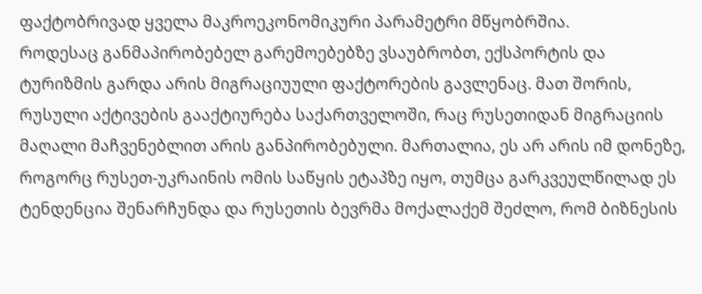ფაქტობრივად ყველა მაკროეკონომიკური პარამეტრი მწყობრშია.
როდესაც განმაპირობებელ გარემოებებზე ვსაუბრობთ, ექსპორტის და ტურიზმის გარდა არის მიგრაციუული ფაქტორების გავლენაც. მათ შორის, რუსული აქტივების გააქტიურება საქართველოში, რაც რუსეთიდან მიგრაციის მაღალი მაჩვენებლით არის განპირობებული. მართალია, ეს არ არის იმ დონეზე, როგორც რუსეთ-უკრაინის ომის საწყის ეტაპზე იყო, თუმცა გარკვეულწილად ეს ტენდენცია შენარჩუნდა და რუსეთის ბევრმა მოქალაქემ შეძლო, რომ ბიზნესის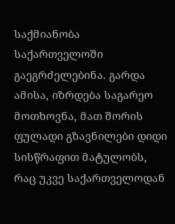საქმიანობა საქართველოში გაეგრძელებინა. გარდა ამისა, იზრდება საგარეო მოთხოვნა, მათ შორის ფულადი გზავნილები დიდი სისწრაფით მატულობს, რაც უკვე საქართველოდან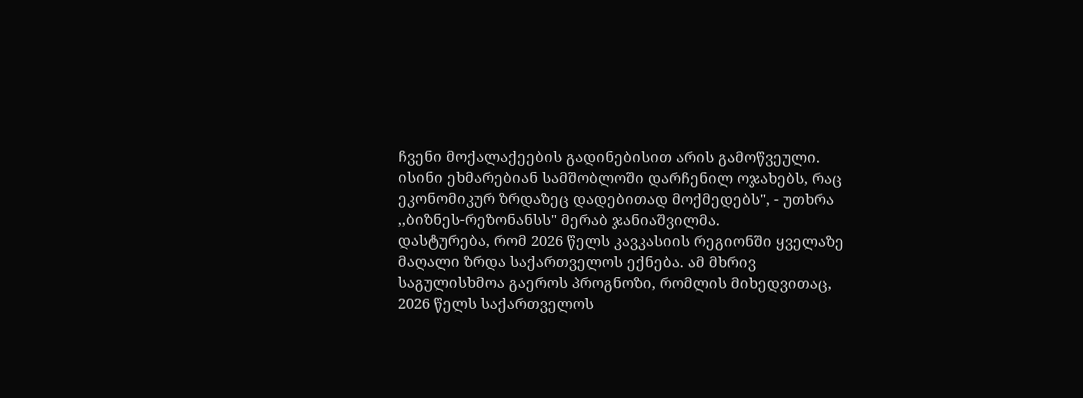ჩვენი მოქალაქეების გადინებისით არის გამოწვეული. ისინი ეხმარებიან სამშობლოში დარჩენილ ოჯახებს, რაც ეკონომიკურ ზრდაზეც დადებითად მოქმედებს", - უთხრა ,,ბიზნეს-რეზონანსს" მერაბ ჯანიაშვილმა.
დასტურება, რომ 2026 წელს კავკასიის რეგიონში ყველაზე მაღალი ზრდა საქართველოს ექნება. ამ მხრივ საგულისხმოა გაეროს პროგნოზი, რომლის მიხედვითაც, 2026 წელს საქართველოს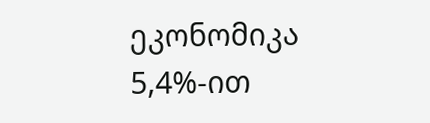ეკონომიკა 5,4%-ით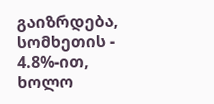გაიზრდება, სომხეთის - 4.8%-ით, ხოლო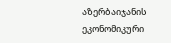აზერბაიჯანის ეკონომიკური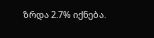ზრდა 2.7% იქნება.